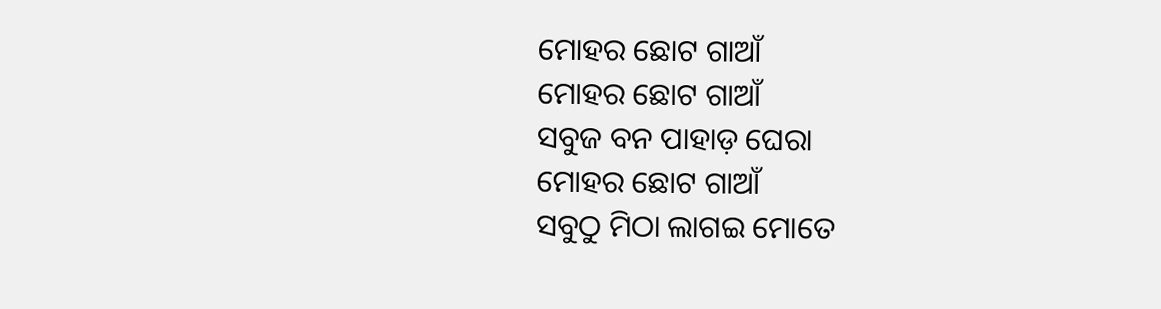ମୋହର ଛୋଟ ଗାଆଁ
ମୋହର ଛୋଟ ଗାଆଁ
ସବୁଜ ବନ ପାହାଡ଼ ଘେରା
ମୋହର ଛୋଟ ଗାଆଁ
ସବୁଠୁ ମିଠା ଲାଗଇ ମୋତେ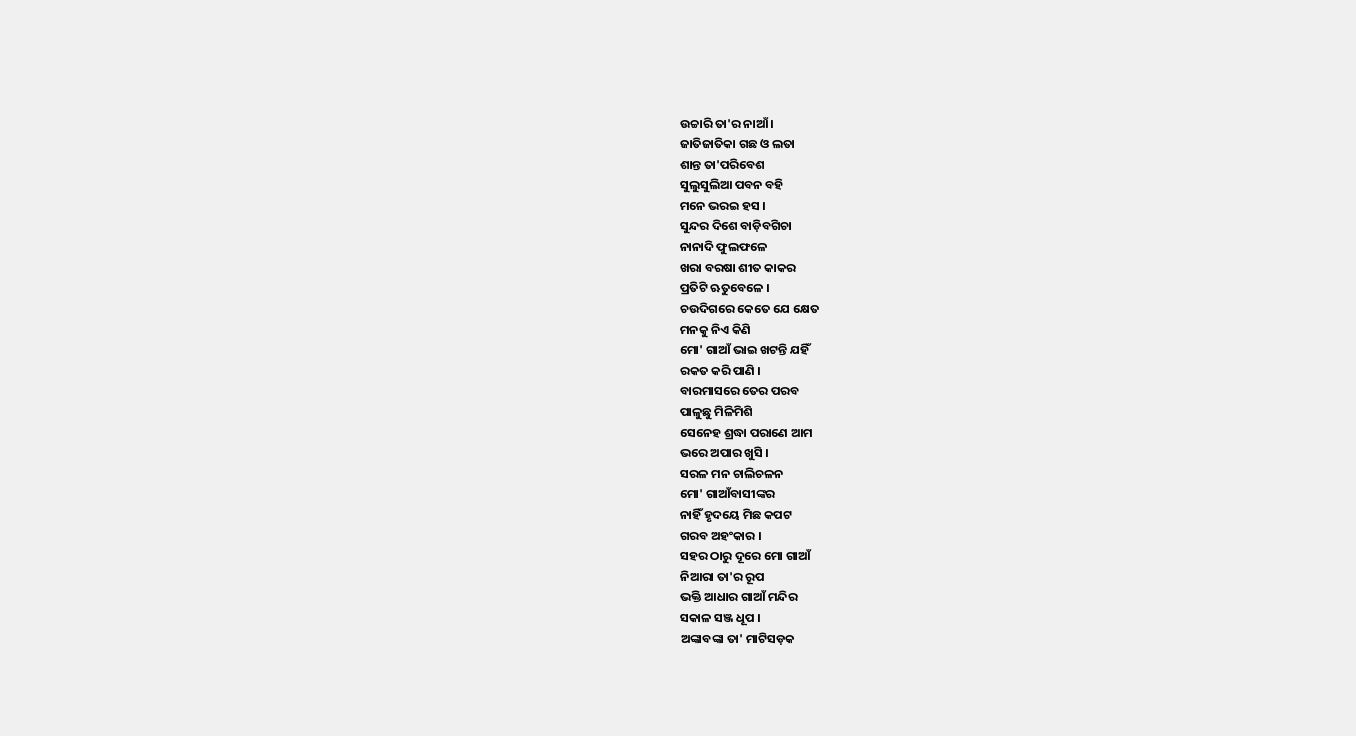ଉଚ୍ଚାରି ତା'ର ନାଆଁ ।
ଜାତିଜାତିକା ଗଛ ଓ ଲତା
ଶାନ୍ତ ତା'ପରିବେଶ
ସୁଲୁସୁଲିଆ ପବନ ବହି
ମନେ ଭରଇ ହସ ।
ସୁନ୍ଦର ଦିଶେ ବାଡ଼ିବଗିଚା
ନାନାଦି ଫୁଲଫଳେ
ଖରା ବରଷା ଶୀତ କାକର
ପ୍ରତିଟି ଋତୁବେଳେ ।
ଚଉଦିଗରେ କେତେ ଯେ କ୍ଷେତ
ମନକୁ ନିଏ କିଣି
ମୋ' ଗାଆଁ ଭାଇ ଖଟନ୍ତି ଯହିଁ
ରକତ କରି ପାଣି ।
ବାରମାସରେ ତେର ପରବ
ପାଳୁଛୁ ମିଳିମିଶି
ସେନେହ ଶ୍ରଦ୍ଧା ପରାଣେ ଆମ
ଭରେ ଅପାର ଖୁସି ।
ସରଳ ମନ ଚାଲିଚଳନ
ମୋ' ଗାଆଁବାସୀଙ୍କର
ନାହିଁ ହୃଦୟେ ମିଛ କପଟ
ଗରବ ଅହଂକାର ।
ସହର ଠାରୁ ଦୂରେ ମୋ ଗାଆଁ
ନିଆରା ତା'ର ରୂପ
ଭକ୍ତି ଆଧାର ଗାଆଁ ମନ୍ଦିର
ସକାଳ ସଞ୍ଜ ଧୂପ ।
ଅଙ୍କାବଙ୍କା ତା' ମାଟିସଡ଼କ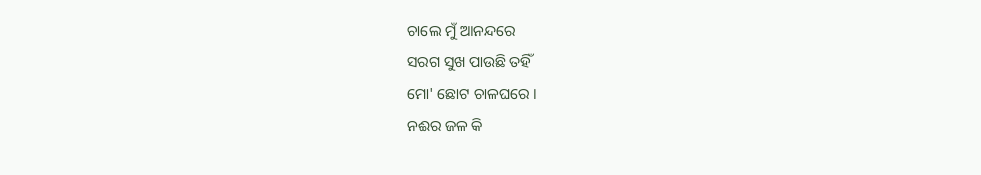ଚାଲେ ମୁଁ ଆନନ୍ଦରେ
ସରଗ ସୁଖ ପାଉଛି ତହିଁ
ମୋ' ଛୋଟ ଚାଳଘରେ ।
ନଈର ଜଳ କି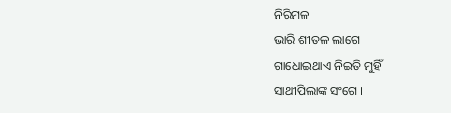ନିରିମଳ
ଭାରି ଶୀତଳ ଲାଗେ
ଗାଧୋଇଥାଏ ନିଇତି ମୁହିଁ
ସାଥୀପିଲାଙ୍କ ସଂଗେ ।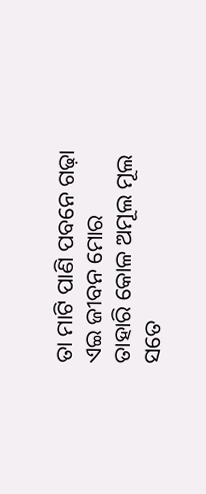ତା ମାଟି ପାଣି ପବନେ ଗଢ଼ା
ଏଇ ଜୀବନ ମୋର
ତାହାରି କୋଳ ଅମୂଲ ମୂଲ
ସତେ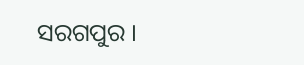ସରଗପୁର ।